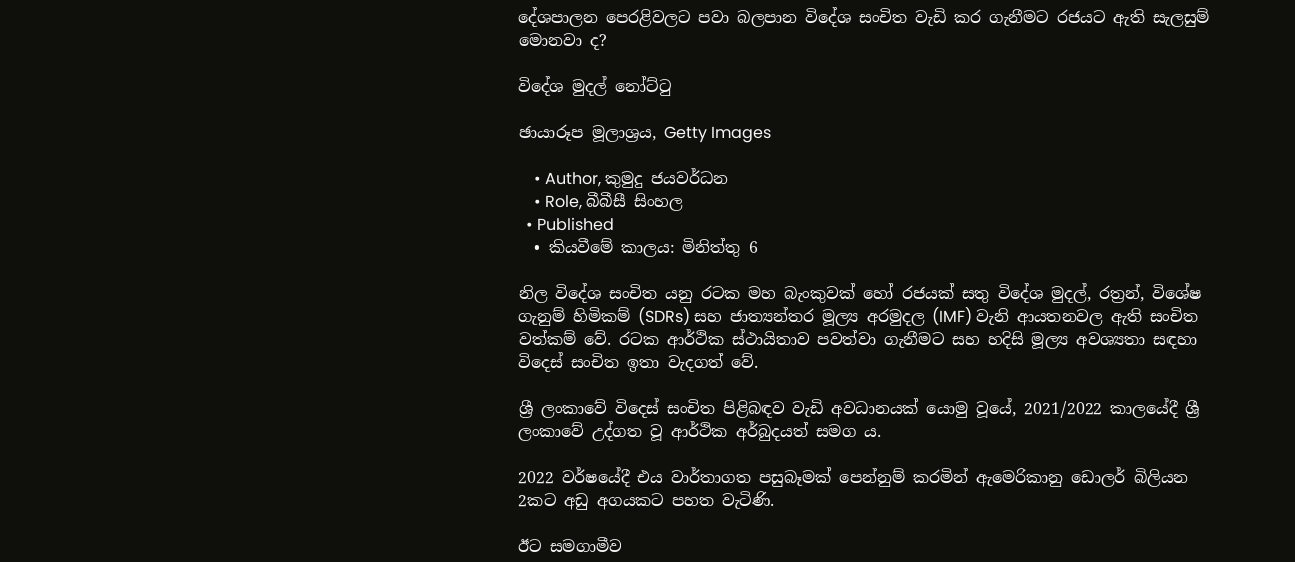දේශපාලන පෙරළිවලට පවා බලපාන විදේශ සංචිත වැඩි කර ගැනීමට රජයට ඇති සැලසුම් මොනවා ද?

විදේශ මුදල් නෝට්ටු

ඡායාරූප මූලාශ්‍රය, Getty Images

    • Author, කුමුදු ජයවර්ධන
    • Role, බීබීසී සිංහල
  • Published
  • කියවීමේ කාලය: මිනිත්තු 6

නිල විදේශ සංචිත යනු රටක මහ බැංකුවක් හෝ රජයක් සතු විදේශ මුදල්, රත්‍රන්, විශේෂ ගැනුම් හිමිකම් (SDRs) සහ ජාත්‍යන්තර මූල්‍ය අරමුදල (IMF) වැනි ආයතනවල ඇති සංචිත වත්කම් වේ. රටක ආර්ථික ස්ථායිතාව පවත්වා ගැනීමට සහ හදිසි මූල්‍ය අවශ්‍යතා සඳහා විදෙස් සංචිත ඉතා වැදගත් වේ.

ශ්‍රී ලංකාවේ විදෙස් සංචිත පිළිබඳව වැඩි අවධානයක් යොමු වූයේ, 2021/2022 කාලයේදී ශ්‍රී ලංකාවේ උද්ගත වූ ආර්ථික අර්බුදයත් සමග ය.

2022 වර්ෂයේදී එය වාර්තාගත පසුබෑමක් පෙන්නුම් කරමින් ඇමෙරිකානු ඩොලර් බිලියන 2කට අඩු අගයකට පහත වැටිණි.

ඊට සමගාමීව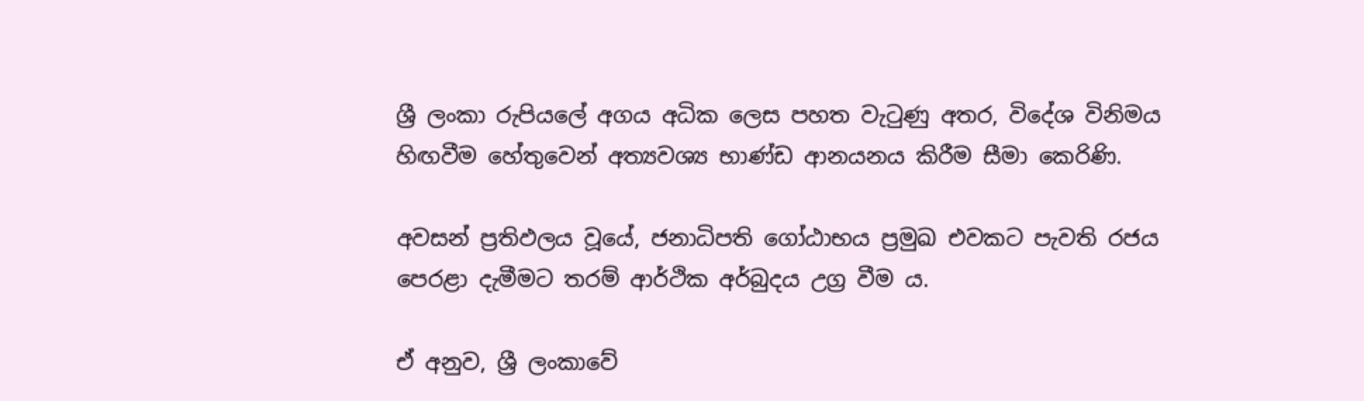ශ්‍රී ලංකා රුපියලේ අගය අධික ලෙස පහත වැටුණු අතර, විදේශ විනිමය හිඟවීම හේතුවෙන් අත්‍යවශ්‍ය භාණ්ඩ ආනයනය කිරීම සීමා කෙරිණි.

අවසන් ප්‍රතිඵලය වූයේ, ජනාධිපති ගෝඨාභය ප්‍රමුඛ එවකට පැවති රජය පෙරළා දැමීමට තරම් ආර්ථික අර්බුදය උග්‍ර වීම ය.

ඒ අනුව, ශ්‍රී ලංකාවේ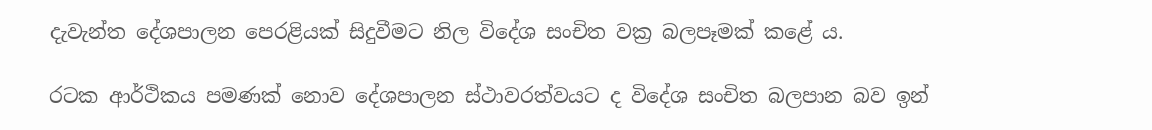දැවැන්ත දේශපාලන පෙරළියක් සිදුවීමට නිල විදේශ සංචිත වක්‍ර බලපෑමක් කළේ ය.

රටක ආර්ථිකය පමණක් නොව දේශපාලන ස්ථාවරත්වයට ද විදේශ සංචිත බලපාන බව ඉන්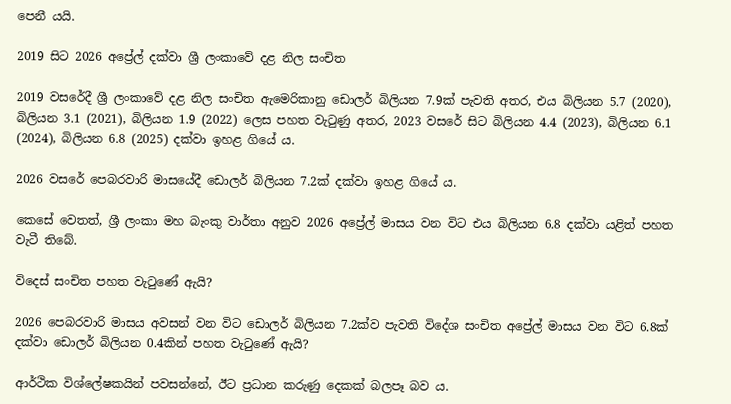පෙනී යයි.

2019 සිට 2026 අප්‍රේල් දක්වා ශ්‍රී ලංකාවේ දළ නිල සංචිත

2019 වසරේදී ශ්‍රී ලංකාවේ දළ නිල සංචිත ඇමෙරිකානු ඩොලර් බිලියන 7.9ක් පැවති අතර, එය බිලියන 5.7 (2020), බිලියන 3.1 (2021), බිලියන 1.9 (2022) ලෙස පහත වැටුණු අතර, 2023 වසරේ සිට බිලියන 4.4 (2023), බිලියන 6.1 (2024), බිලියන 6.8 (2025) දක්වා ඉහළ ගියේ ය.

2026 වසරේ පෙබරවාරි මාසයේදී ඩොලර් බිලියන 7.2ක් දක්වා ඉහළ ගියේ ය.

කෙසේ වෙතත්, ශ්‍රී ලංකා මහ බැංකු වාර්තා අනුව 2026 අප්‍රේල් මාසය වන විට එය බිලියන 6.8 දක්වා යළිත් පහත වැටී තිබේ.

විදෙස් සංචිත පහත වැටුණේ ඇයි?

2026 පෙබරවාරි මාසය අවසන් වන විට ඩොලර් බිලියන 7.2ක්ව පැවති විදේශ සංචිත අප්‍රේල් මාසය වන විට 6.8ක් දක්වා ඩොලර් බිලියන 0.4කින් පහත වැටුණේ ඇයි?

ආර්ථික විශ්ලේෂකයින් පවසන්නේ, ඊට ප්‍රධාන කරුණු දෙකක් බලපෑ බව ය.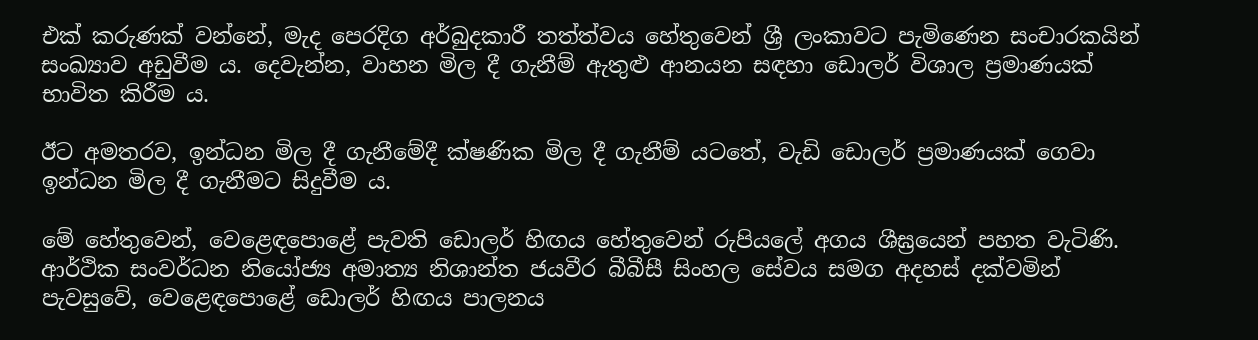එක් කරුණක් වන්නේ, මැද පෙරදිග අර්බුදකාරී තත්ත්වය හේතුවෙන් ශ්‍රී ලංකාවට පැමිණෙන සංචාරකයින් සංඛ්‍යාව අඩුවීම ය. දෙවැන්න, වාහන මිල දී ගැනීම් ඇතුළු ආනයන සඳහා ඩොලර් විශාල ප්‍රමාණයක් භාවිත කිරීම ය.

ඊට අමතරව, ඉන්ධන මිල දී ගැනීමේදී ක්ෂණික මිල දී ගැනීම් යටතේ, වැඩි ඩොලර් ප්‍රමාණයක් ගෙවා ඉන්ධන මිල දී ගැනීමට සිදුවීම ය.

මේ හේතුවෙන්, වෙළෙඳපොළේ පැවති ඩොලර් හිඟය හේතුවෙන් රුපියලේ අගය ශීඝ්‍රයෙන් පහත වැටිණි. ආර්ථික සංවර්ධන නියෝජ්‍ය අමාත්‍ය නිශාන්ත ජයවීර බීබීසී සිංහල සේවය සමග අදහස් දක්වමින් පැවසුවේ, වෙළෙඳපොළේ ඩොලර් හිඟය පාලනය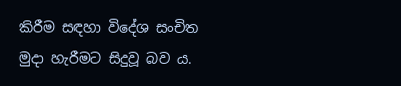කිරීම සඳහා විදේශ සංචිත මුදා හැරීමට සිදුවූ බව ය.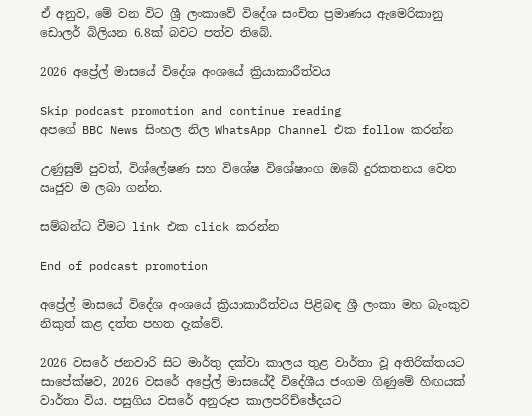ඒ අනුව, මේ වන විට ශ්‍රී ලංකාවේ විදේශ සංචිත ප්‍රමාණය ඇමෙරිකානු ඩොලර් බිලියන 6.8ක් බවට පත්ව තිබේ.

2026 අප්‍රේල් මාසයේ විදේශ අංශයේ ක්‍රියාකාරීත්වය

Skip podcast promotion and continue reading
අපගේ BBC News සිංහල නිල WhatsApp Channel එක follow කරන්න

උණුසුම් පුවත්, විශ්ලේෂණ සහ විශේෂ විශේෂාංග ඔබේ දුරකතනය වෙත ඍජුව ම ලබා ගන්න.

සම්බන්ධ වීමට link එක click කරන්න

End of podcast promotion

අප්‍රේල් මාසයේ විදේශ අංශයේ ක්‍රියාකාරීත්වය පිළිබඳ ශ්‍රී ලංකා මහ බැංකුව නිකුත් කළ දත්ත පහත දැක්වේ.

2026 වසරේ ජනවාරි සිට මාර්තු දක්වා කාලය තුළ වාර්තා වූ අතිරික්තයට සාපේක්ෂව, 2026 වසරේ අප්‍රේල් මාසයේදී විදේශීය ජංගම ගිණුමේ හිඟයක් වාර්තා විය. පසුගිය වසරේ අනුරූප කාලපරිච්ඡේදයට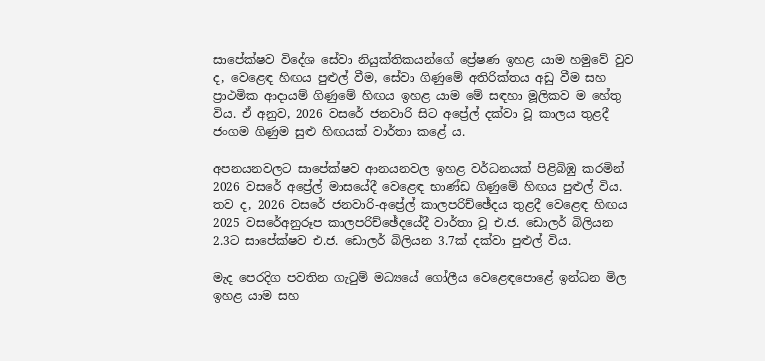සාපේක්ෂව විදේශ සේවා නියුක්තිකයන්ගේ ප්‍රේෂණ ඉහළ යාම හමුවේ වුව ද, වෙළෙඳ හිඟය පුළුල් වීම, සේවා ගිණුමේ අතිරික්තය අඩු වීම සහ ප්‍රාථමික ආදායම් ගිණුමේ හිඟය ඉහළ යාම මේ සඳහා මූලිකව ම හේතු විය. ඒ අනුව, 2026 වසරේ ජනවාරි සිට අප්‍රේල් දක්වා වූ කාලය තුළදී ජංගම ගිණුම සුළු හිඟයක් වාර්තා කළේ ය.

අපනයනවලට සාපේක්ෂව ආනයනවල ඉහළ වර්ධනයක් පිළිබිඹු කරමින් 2026 වසරේ අප්‍රේල් මාසයේදී වෙළෙඳ භාණ්ඩ ගිණුමේ හිඟය පුළුල් විය. තව ද, 2026 වසරේ ජනවාරි-අප්‍රේල් කාලපරිච්ඡේදය තුළදී වෙළෙඳ හිඟය 2025 වසරේඅනුරූප කාලපරිච්ඡේදයේදී වාර්තා වූ එ.ජ. ඩොලර් බිලියන 2.3ට සාපේක්ෂව එ.ජ. ඩොලර් බිලියන 3.7ක් දක්වා පුළුල් විය.

මැද පෙරදිග පවතින ගැටුම් මධ්‍යයේ ගෝලීය වෙළෙඳපොළේ ඉන්ධන මිල ඉහළ යාම සහ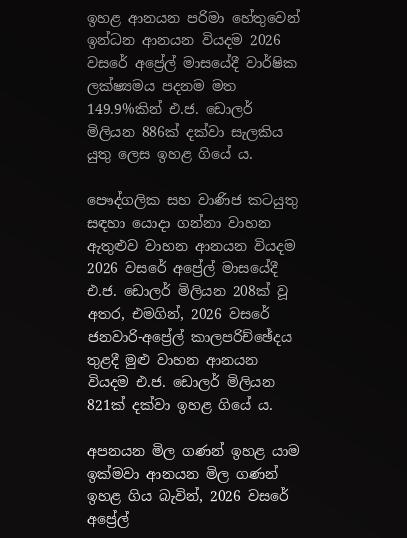ඉහළ ආනයන පරිමා හේතුවෙන් ඉන්ධන ආනයන වියදම 2026 වසරේ අප්‍රේල් මාසයේදී වාර්ෂික ලක්ෂ්‍යමය පදනම මත 149.9%කින් එ.ජ. ඩොලර් මිලියන 886ක් දක්වා සැලකිය යුතු ලෙස ඉහළ ගියේ ය.

පෞද්ගලික සහ වාණිජ කටයුතු සඳහා යොදා ගන්නා වාහන ඇතුළුව වාහන ආනයන වියදම 2026 වසරේ අප්‍රේල් මාසයේදී එ.ජ. ඩොලර් මිලියන 208ක් වූ අතර, එමගින්, 2026 වසරේ ජනවාරි-අප්‍රේල් කාලපරිච්ඡේදය තුළදී මුළු වාහන ආනයන වියදම එ.ජ. ඩොලර් මිලියන 821ක් දක්වා ඉහළ ගියේ ය.

අපනයන මිල ගණන් ඉහළ යාම ඉක්මවා ආනයන මිල ගණන් ඉහළ ගිය බැවින්, 2026 වසරේ අප්‍රේල්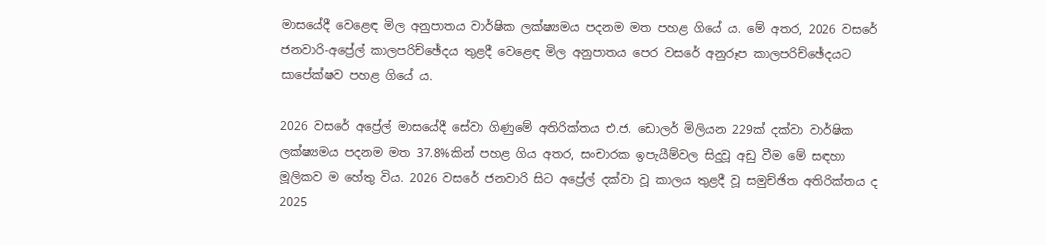මාසයේදී වෙළෙඳ මිල අනුපාතය වාර්ෂික ලක්ෂ්‍යමය පදනම මත පහළ ගියේ ය. මේ අතර, 2026 වසරේ ජනවාරි-අප්‍රේල් කාලපරිච්ඡේදය තුළදී වෙළෙඳ මිල අනුපාතය පෙර වසරේ අනුරූප කාලපරිච්ඡේදයට සාපේක්ෂව පහළ ගියේ ය.

2026 වසරේ අප්‍රේල් මාසයේදී සේවා ගිණුමේ අතිරික්තය එ.ජ. ඩොලර් මිලියන 229ක් දක්වා වාර්ෂික ලක්ෂ්‍යමය පදනම මත 37.8%කින් පහළ ගිය අතර, සංචාරක ඉපැයීම්වල සිදුවූ අඩු වීම මේ සඳහා මූලිකව ම හේතු විය. 2026 වසරේ ජනවාරි සිට අප්‍රේල් දක්වා වූ කාලය තුළදී වූ සමුච්ඡිත අතිරික්තය ද 2025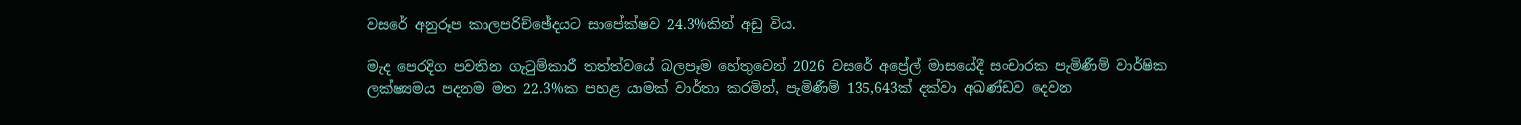වසරේ අනුරූප කාලපරිච්ඡේදයට සාපේක්ෂව 24.3%කින් අඩු විය.

මැද පෙරදිග පවතින ගැටුම්කාරී තත්ත්වයේ බලපෑම හේතුවෙන් 2026 වසරේ අප්‍රේල් මාසයේදී සංචාරක පැමිණීම් වාර්ෂික ලක්ෂ්‍යමය පදනම මත 22.3%ක පහළ යාමක් වාර්තා කරමින්, පැමිණීම් 135,643ක් දක්වා අඛණ්ඩව දෙවන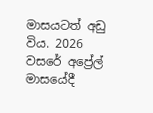මාසයටත් අඩු විය. 2026 වසරේ අප්‍රේල් මාසයේදී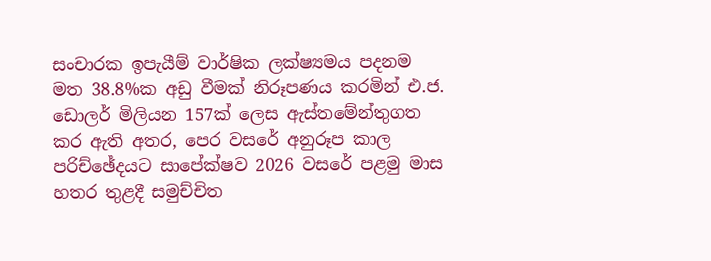සංචාරක ඉපැයීම් වාර්ෂික ලක්ෂ්‍යමය පදනම මත 38.8%ක අඩු වීමක් නිරූපණය කරමින් එ.ජ. ඩොලර් මිලියන 157ක් ලෙස ඇස්තමේන්තුගත කර ඇති අතර, පෙර වසරේ අනුරූප කාල පරිච්ඡේදයට සාපේක්ෂව 2026 වසරේ පළමු මාස හතර තුළදී සමුච්චිත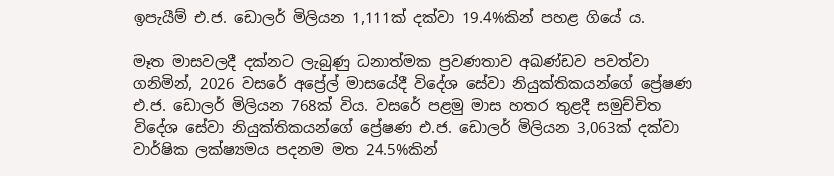ඉපැයීම් එ.ජ. ඩොලර් මිලියන 1,111ක් දක්වා 19.4%කින් පහළ ගියේ ය.

මෑත මාසවලදී දක්නට ලැබුණු ධනාත්මක ප්‍රවණතාව අඛණ්ඩව පවත්වා ගනිමින්, 2026 වසරේ අප්‍රේල් මාසයේදී විදේශ සේවා නියුක්තිකයන්ගේ ප්‍රේෂණ එ.ජ. ඩොලර් මිලියන 768ක් විය. වසරේ පළමු මාස හතර තුළදී සමුච්චිත විදේශ සේවා නියුක්තිකයන්ගේ ප්‍රේෂණ එ.ජ. ඩොලර් මිලියන 3,063ක් දක්වා වාර්ෂික ලක්ෂ්‍යමය පදනම මත 24.5%කින්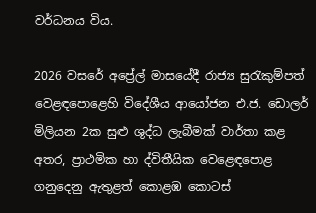වර්ධනය විය.

2026 වසරේ අප්‍රේල් මාසයේදී රාජ්‍ය සුරැකුම්පත් වෙළඳපොළෙහි විදේශීය ආයෝජන එ.ජ. ඩොලර් මිලියන 2ක සුළු ශුද්ධ ලැබීමක් වාර්තා කළ අතර, ප්‍රාථමික හා ද්විතීයික වෙළෙඳපොළ ගනුදෙනු ඇතුළත් කොළඹ කොටස්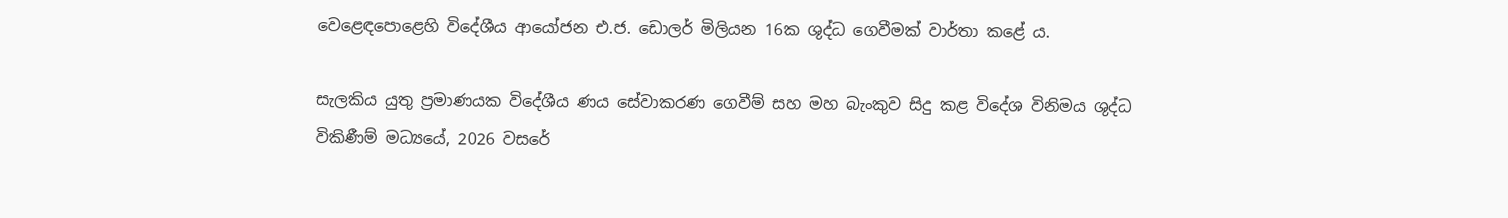වෙළෙඳපොළෙහි විදේශීය ආයෝජන එ.ජ. ඩොලර් මිලියන 16ක ශුද්ධ ගෙවීමක් වාර්තා කළේ ය.

සැලකිය යුතු ප්‍රමාණයක විදේශීය ණය සේවාකරණ ගෙවීම් සහ මහ බැංකුව සිදු කළ විදේශ විනිමය ශුද්ධ විකිණීම් මධ්‍යයේ, 2026 වසරේ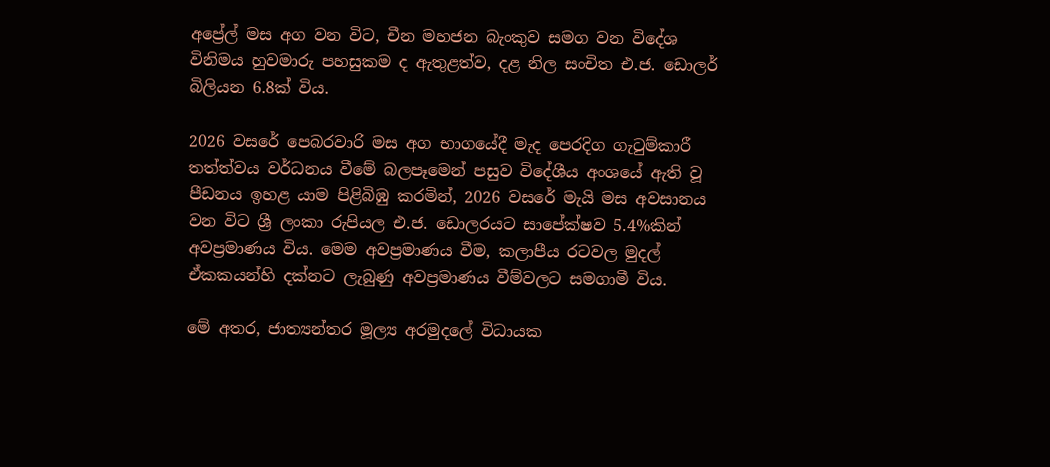අප්‍රේල් මස අග වන විට, චීන මහජන බැංකුව සමග වන විදේශ විනිමය හුවමාරු පහසුකම ද ඇතුළත්ව, දළ නිල සංචිත එ.ජ. ඩොලර් බිලියන 6.8ක් විය.

2026 වසරේ පෙබරවාරි මස අග භාගයේදී මැද පෙරදිග ගැටුම්කාරී තත්ත්වය වර්ධනය වීමේ බලපෑමෙන් පසුව විදේශීය අංශයේ ඇති වූ පීඩනය ඉහළ යාම පිළිබිඹු කරමින්, 2026 වසරේ මැයි මස අවසානය වන විට ශ්‍රී ලංකා රුපියල එ.ජ. ඩොලරයට සාපේක්ෂව 5.4%කින් අවප්‍රමාණය විය. මෙම අවප්‍රමාණය වීම, කලාපීය රටවල මුදල් ඒකකයන්හි දක්නට ලැබුණු අවප්‍රමාණය වීම්වලට සමගාමී විය.

මේ අතර, ජාත්‍යන්තර මූල්‍ය අරමුදලේ විධායක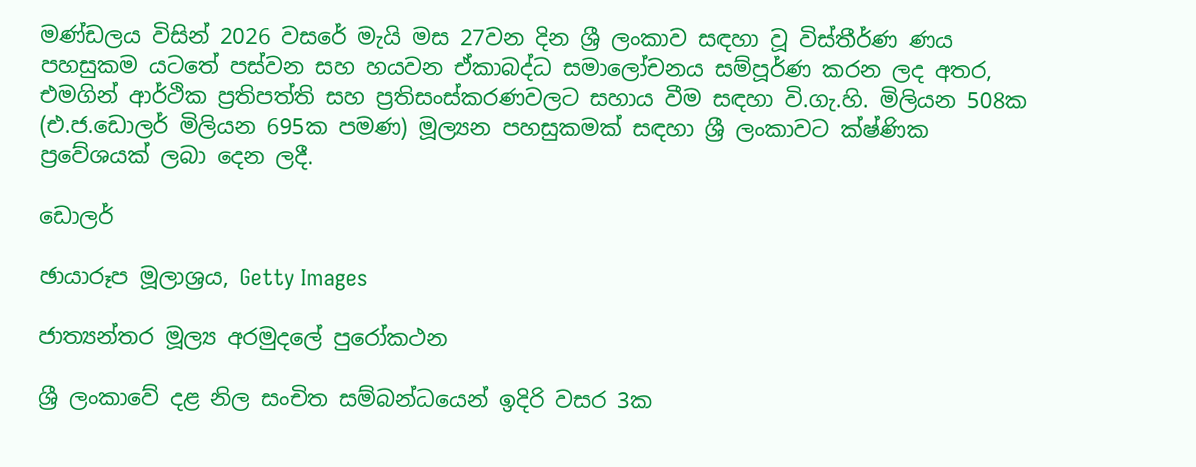මණ්ඩලය විසින් 2026 වසරේ මැයි මස 27වන දින ශ්‍රී ලංකාව සඳහා වූ විස්තීර්ණ ණය පහසුකම යටතේ පස්වන සහ හයවන ඒකාබද්ධ සමාලෝචනය සම්පූර්ණ කරන ලද අතර, එමගින් ආර්ථික ප්‍රතිපත්ති සහ ප්‍රතිසංස්කරණවලට සහාය වීම සඳහා වි.ගැ.හි. මිලියන 508ක (එ.ජ.ඩොලර් මිලියන 695ක පමණ) මූල්‍යන පහසුකමක් සඳහා ශ්‍රී ලංකාවට ක්ෂ්ණික ප්‍රවේශයක් ලබා දෙන ලදී.

ඩොලර්

ඡායාරූප මූලාශ්‍රය, Getty Images

ජාත්‍යන්තර මූල්‍ය අරමුදලේ පුරෝකථන

ශ්‍රී ලංකාවේ දළ නිල සංචිත සම්බන්ධයෙන් ඉදිරි වසර 3ක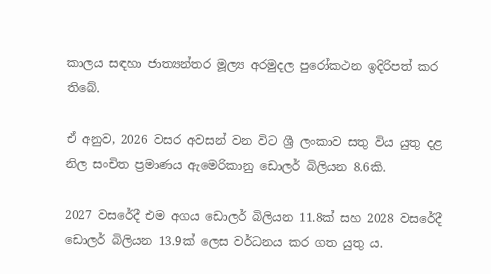කාලය සඳහා ජාත්‍යන්තර මූල්‍ය අරමුදල පුරෝකථන ඉදිරිපත් කර තිබේ.

ඒ අනුව, 2026 වසර අවසන් වන විට ශ්‍රී ලංකාව සතු විය යුතු දළ නිල සංචිත ප්‍රමාණය ඇමෙරිකානු ඩොලර් බිලියන 8.6කි.

2027 වසරේදී එම අගය ඩොලර් බිලියන 11.8ක් සහ 2028 වසරේදී ඩොලර් බිලියන 13.9ක් ලෙස වර්ධනය කර ගත යුතු ය.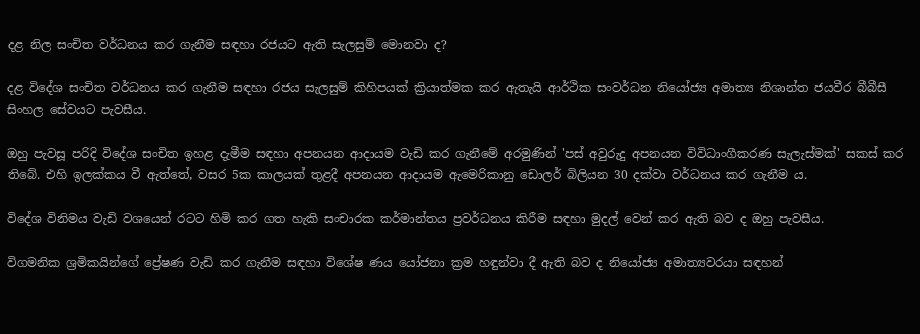දළ නිල සංචිත වර්ධනය කර ගැනීම සඳහා රජයට ඇති සැලසුම් මොනවා ද?

දළ විදේශ සංචිත වර්ධනය කර ගැනීම සඳහා රජය සැලසුම් කිහිපයක් ක්‍රියාත්මක කර ඇතැයි ආර්ථික සංවර්ධන නියෝජ්‍ය අමාත්‍ය නිශාන්ත ජයවීර බීබීසී සිංහල සේවයට පැවසීය.

ඔහු පැවසූ පරිදි විදේශ සංචිත ඉහළ දැමීම සඳහා අපනයන ආදායම වැඩි කර ගැනීමේ අරමුණින් 'පස් අවුරුදු අපනයන විවිධාංගීකරණ සැලැස්මක්' සකස් කර තිබේ. එහි ඉලක්කය වී ඇත්තේ, වසර 5ක කාලයක් තුළදී අපනයන ආදායම ඇමෙරිකානු ඩොලර් බිලියන 30 දක්වා වර්ධනය කර ගැනීම ය.

විදේශ විනිමය වැඩි වශයෙන් රටට හිමි කර ගත හැකි සංචාරක කර්මාන්තය ප්‍රවර්ධනය කිරීම සඳහා මුදල් වෙන් කර ඇති බව ද ඔහු පැවසීය.

විගමනික ශ්‍රමිකයින්ගේ ප්‍රේෂණ වැඩි කර ගැනීම සඳහා විශේෂ ණය යෝජනා ක්‍රම හඳුන්වා දී ඇති බව ද නියෝජ්‍ය අමාත්‍යවරයා සඳහන්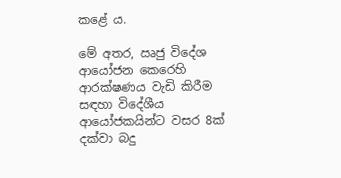කළේ ය.

මේ අතර, ඍජු විදේශ ආයෝජන කෙරෙහි ආරක්ෂණය වැඩි කිරීම සඳහා විදේශීය ආයෝජකයින්ට වසර 8ක් දක්වා බදු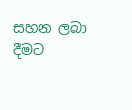සහන ලබා දීමට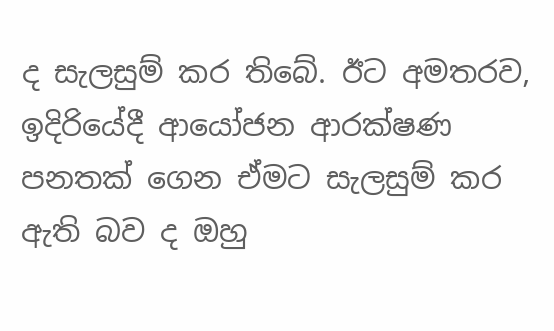ද සැලසුම් කර තිබේ. ඊට අමතරව, ඉදිරියේදී ආයෝජන ආරක්ෂණ පනතක් ගෙන ඒමට සැලසුම් කර ඇති බව ද ඔහු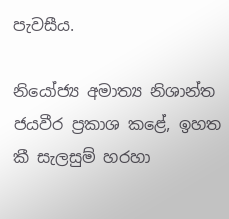පැවසීය.

නියෝජ්‍ය අමාත්‍ය නිශාන්ත ජයවීර ප්‍රකාශ කළේ, ඉහත කී සැලසුම් හරහා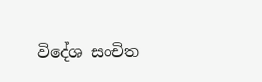විදේශ සංචිත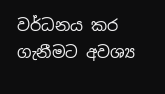වර්ධනය කර ගැනීමට අවශ්‍ය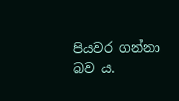පියවර ගන්නා බව ය.